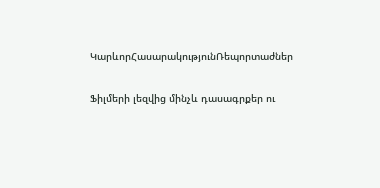ԿարևորՀասարակությունՌեպորտաժներ

Ֆիլմերի լեզվից մինչև դասագրքեր ու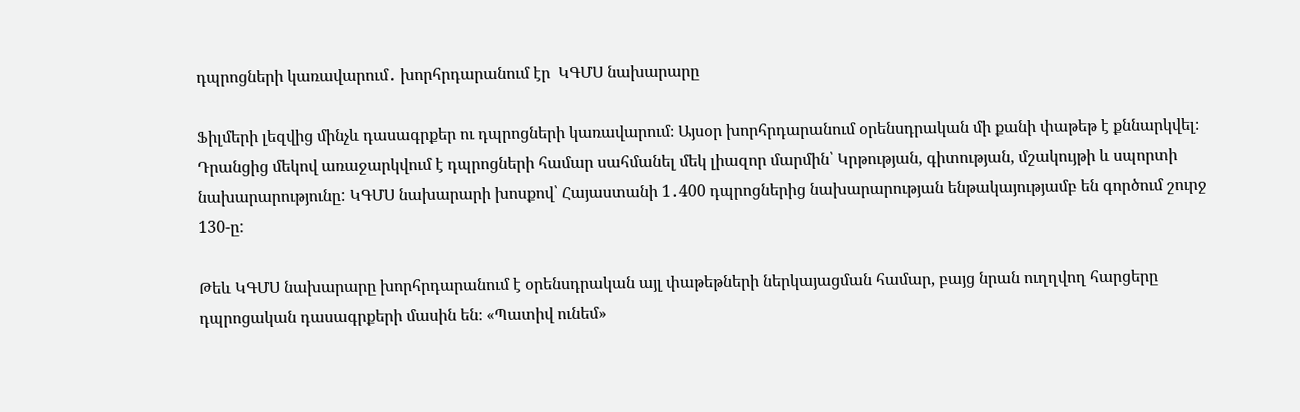դպրոցների կառավարում․ խորհրդարանում էր  ԿԳՄՍ նախարարը

Ֆիլմերի լեզվից մինչև դասագրքեր ու դպրոցների կառավարում։ Այսօր խորհրդարանում օրենսդրական մի քանի փաթեթ է քննարկվել։ Դրանցից մեկով առաջարկվում է դպրոցների համար սահմանել մեկ լիազոր մարմին՝ Կրթության, գիտության, մշակույթի և սպորտի նախարարությունը: ԿԳՄՍ նախարարի խոսքով՝ Հայաստանի 1․400 դպրոցներից նախարարության ենթակայությամբ են գործում շուրջ 130-ը:

Թեև ԿԳՄՍ նախարարը խորհրդարանում է օրենսդրական այլ փաթեթների ներկայացման համար, բայց նրան ուղղվող հարցերը դպրոցական դասագրքերի մասին են։ «Պատիվ ունեմ»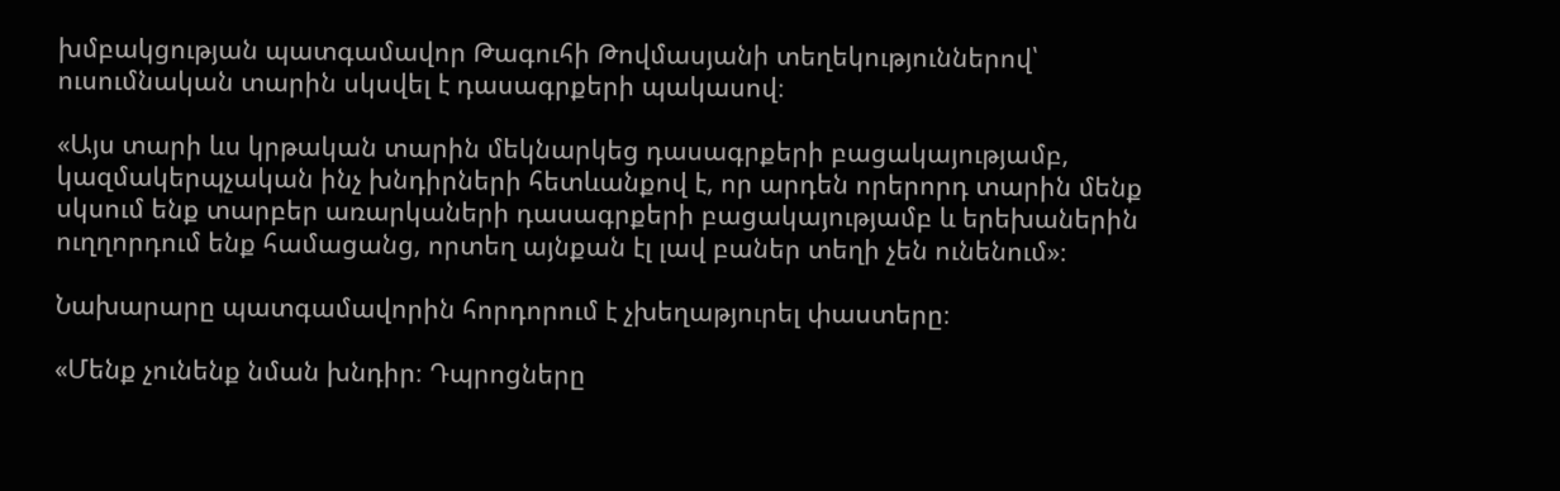խմբակցության պատգամավոր Թագուհի Թովմասյանի տեղեկություններով՝ ուսումնական տարին սկսվել է դասագրքերի պակասով։

«Այս տարի ևս կրթական տարին մեկնարկեց դասագրքերի բացակայությամբ, կազմակերպչական ինչ խնդիրների հետևանքով է, որ արդեն որերորդ տարին մենք սկսում ենք տարբեր առարկաների դասագրքերի բացակայությամբ և երեխաներին ուղղորդում ենք համացանց, որտեղ այնքան էլ լավ բաներ տեղի չեն ունենում»։

Նախարարը պատգամավորին հորդորում է չխեղաթյուրել փաստերը։

«Մենք չունենք նման խնդիր։ Դպրոցները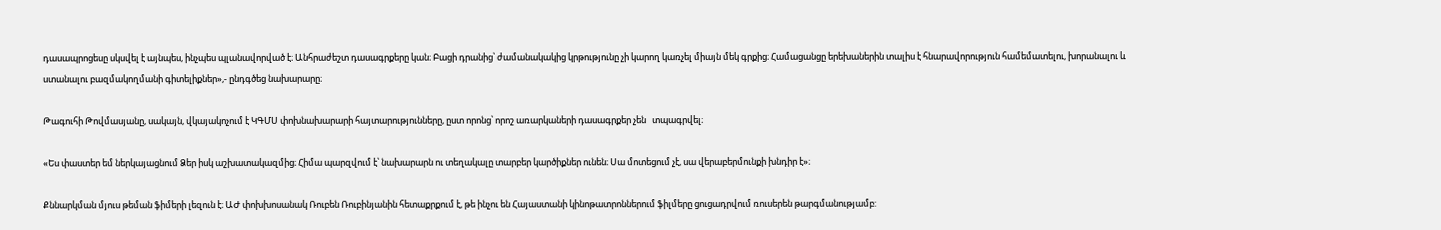դասապրոցեսը սկսվել է այնպես, ինչպես պլանավորված է։ Անհրաժեշտ դասագրքերը կան։ Բացի դրանից՝ ժամանակակից կրթությունը չի կարող կառչել միայն մեկ գրքից։ Համացանցը երեխաներին տալիս է հնարավորություն համեմատելու, խորանալու և ստանալու բազմակողմանի գիտելիքներ»,- ընդգծեց նախարարը։

Թագուհի Թովմասյանը, սակայն, վկայակոչում է ԿԳՄՍ փոխնախարարի հայտարությունները, ըստ որոնց՝ որոշ առարկաների դասագրքեր չեն   տպագրվել։

«Ես փաստեր եմ ներկայացնում Ձեր իսկ աշխատակազմից։ Հիմա պարզվում է՝ նախարարն ու տեղակալը տարբեր կարծիքներ ունեն։ Սա մոտեցում չէ, սա վերաբերմունքի խնդիր է»։

Քննարկման մյուս թեման ֆիմերի լեզուն է։ ԱԺ փոխխոսանակ Ռուբեն Ռուբինյանին հետաքրքում է, թե ինչու են Հայաստանի կինոթատրոններում ֆիլմերը ցուցադրվում ռուսերեն թարգմանությամբ: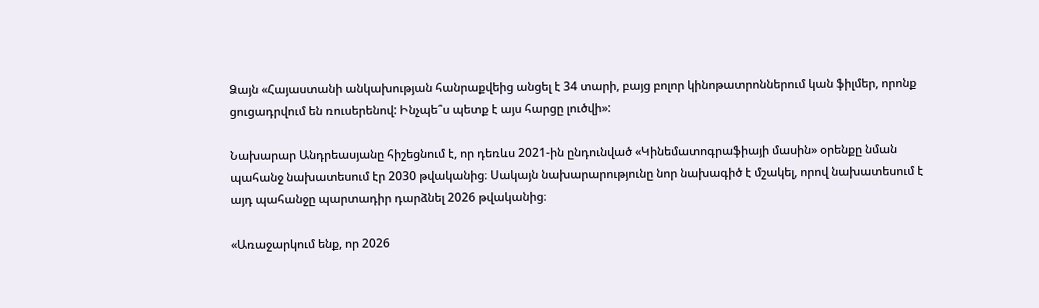Ձայն «Հայաստանի անկախության հանրաքվեից անցել է 34 տարի, բայց բոլոր կինոթատրոններում կան ֆիլմեր, որոնք ցուցադրվում են ռուսերենով: Ինչպե՞ս պետք է այս հարցը լուծվի»:

Նախարար Անդրեասյանը հիշեցնում է, որ դեռևս 2021-ին ընդունված «Կինեմատոգրաֆիայի մասին» օրենքը նման պահանջ նախատեսում էր 2030 թվականից։ Սակայն նախարարությունը նոր նախագիծ է մշակել, որով նախատեսում է  այդ պահանջը պարտադիր դարձնել 2026 թվականից։

«Առաջարկում ենք, որ 2026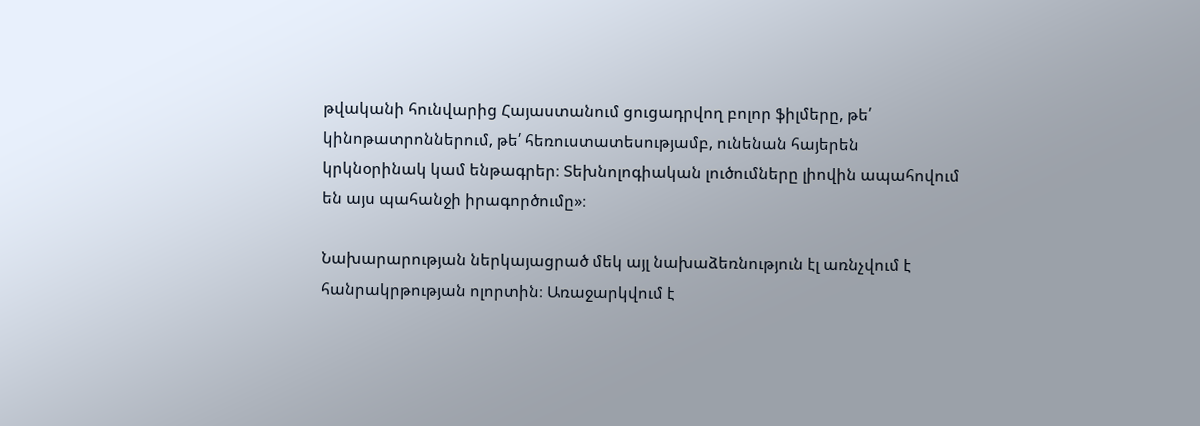թվականի հունվարից Հայաստանում ցուցադրվող բոլոր ֆիլմերը, թե՛ կինոթատրոններում, թե՛ հեռուստատեսությամբ, ունենան հայերեն կրկնօրինակ կամ ենթագրեր։ Տեխնոլոգիական լուծումները լիովին ապահովում են այս պահանջի իրագործումը»։

Նախարարության ներկայացրած մեկ այլ նախաձեռնություն էլ առնչվում է հանրակրթության ոլորտին։ Առաջարկվում է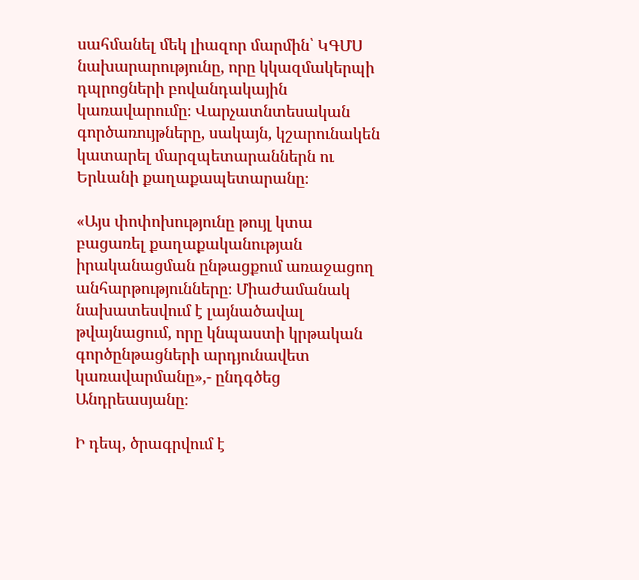սահմանել մեկ լիազոր մարմին՝ ԿԳՄՍ նախարարությունը, որը կկազմակերպի դպրոցների բովանդակային կառավարումը։ Վարչատնտեսական գործառույթները, սակայն, կշարունակեն կատարել մարզպետարաններն ու Երևանի քաղաքապետարանը։

«Այս փոփոխությունը թույլ կտա բացառել քաղաքականության իրականացման ընթացքում առաջացող անհարթությունները։ Միաժամանակ նախատեսվում է լայնածավալ թվայնացում, որը կնպաստի կրթական գործընթացների արդյունավետ կառավարմանը»,- ընդգծեց Անդրեասյանը։

Ի դեպ, ծրագրվում է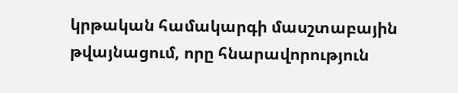կրթական համակարգի մասշտաբային թվայնացում, որը հնարավորություն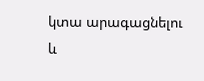կտա արագացնելու և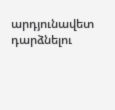արդյունավետ դարձնելու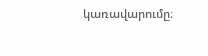կառավարումը։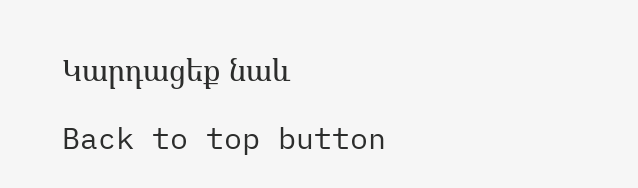Կարդացեք նաև

Back to top button